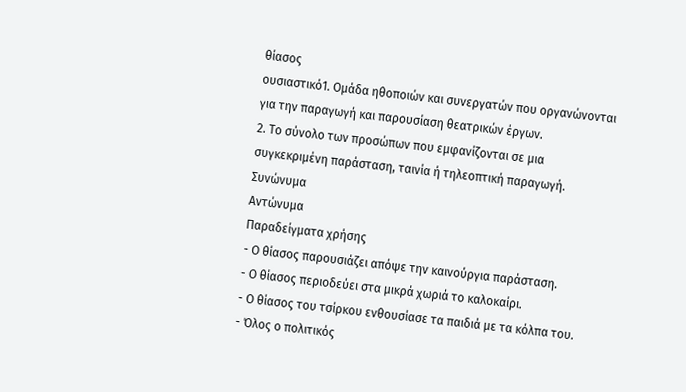θίασος
ουσιαστικό1. Ομάδα ηθοποιών και συνεργατών που οργανώνονται για την παραγωγή και παρουσίαση θεατρικών έργων.
2. Το σύνολο των προσώπων που εμφανίζονται σε μια συγκεκριμένη παράσταση, ταινία ή τηλεοπτική παραγωγή.
Συνώνυμα
Αντώνυμα
Παραδείγματα χρήσης
- Ο θίασος παρουσιάζει απόψε την καινούργια παράσταση.
- Ο θίασος περιοδεύει στα μικρά χωριά το καλοκαίρι.
- Ο θίασος του τσίρκου ενθουσίασε τα παιδιά με τα κόλπα του.
- Όλος ο πολιτικός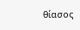θίασος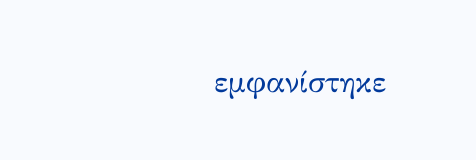εμφανίστηκε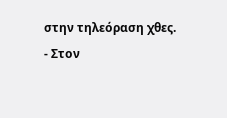στην τηλεόραση χθες.
- Στον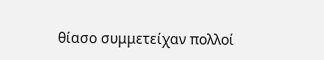θίασο συμμετείχαν πολλοί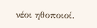νέοι ηθοποιοί.